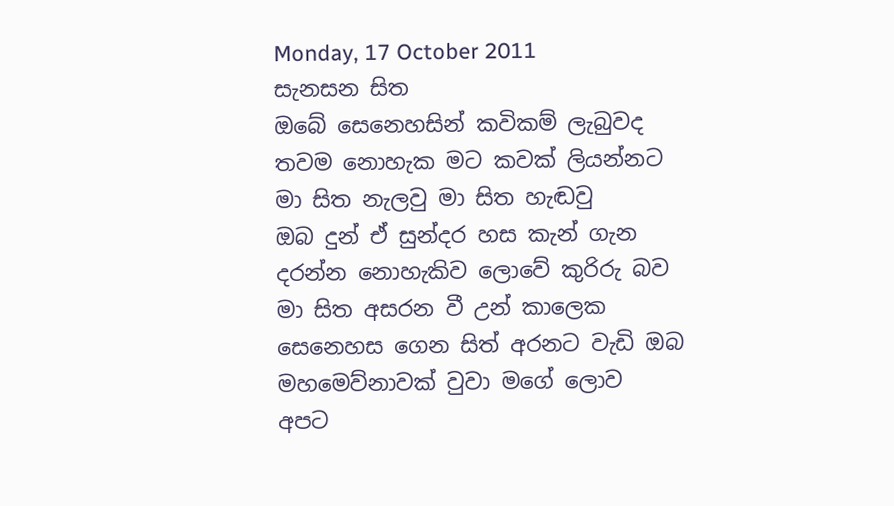Monday, 17 October 2011
සැනසන සිත
ඔබේ සෙනෙහසින් කවිකම් ලැබුවද
තවම නොහැක මට කවක් ලියන්නට
මා සිත නැලවු මා සිත හැඬවු
ඔබ දුන් ඒ සුන්දර හස කැන් ගැන
දරන්න නොහැකිව ලොවේ කුරිරු බව
මා සිත අසරන වී උන් කාලෙක
සෙනෙහස ගෙන සිත් අරනට වැඩි ඔබ
මහමෙව්නාවක් වුවා මගේ ලොව
අපට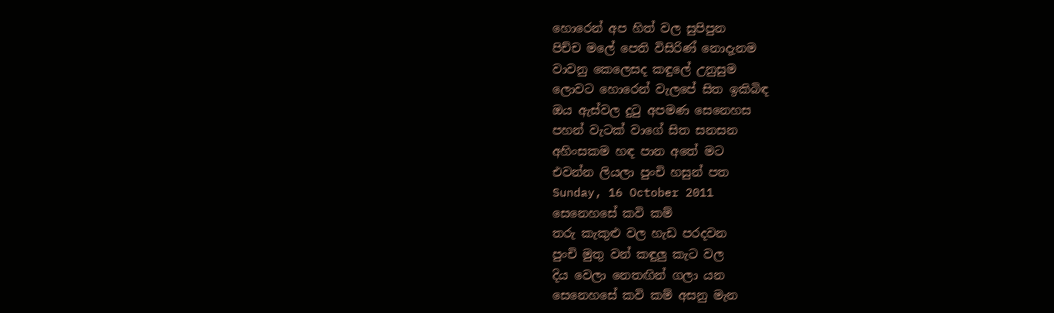හොරෙන් අප හිත් වල සුපිපුන
පිච්ච මලේ පෙති විසිරිණ් නොදැනම
වාවනු කෙලෙසද කඳුලේ උනුසුම
ලොවට හොරෙන් වැලපේ සිත ඉකිබිඳ
ඔය ඇස්වල දුටු අපමණ සෙනෙහස
පහන් වැටක් වාගේ සිත සනසන
අහිංසකම හඳ පාන අතේ මට
එවන්න ලියලා පුංචි හසුන් පත
Sunday, 16 October 2011
සෙනෙහසේ කවි කම්
තරු කැකුළු වල හැඩ පරදවන
පුංචි මුතු වන් කඳුලු කැට වල
දිය වෙලා නෙතඟින් ගලා යන
සෙනෙහසේ කවි කම් අසනු මැන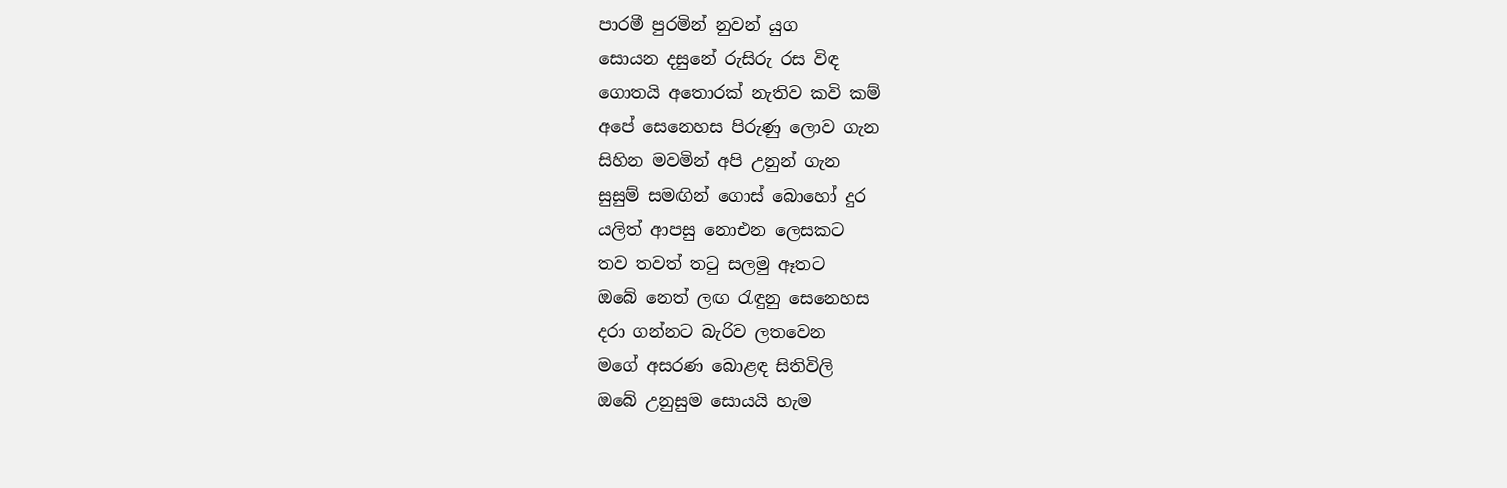පාරමී පුරමින් නුවන් යුග
සොයන දසුනේ රුසිරු රස විඳ
ගොතයි අතොරක් නැතිව කවි කම්
අපේ සෙනෙහස පිරුණු ලොව ගැන
සිහින මවමින් අපි උනුන් ගැන
සුසුම් සමඟින් ගොස් බොහෝ දුර
යලිත් ආපසු නොඑන ලෙසකට
තව තවත් තටු සලමු ඈතට
ඔබේ නෙත් ලඟ රැඳුනු සෙනෙහස
දරා ගන්නට බැරිව ලතවෙන
මගේ අසරණ බොළඳ සිතිවිලි
ඔබේ උනුසුම සොයයි හැම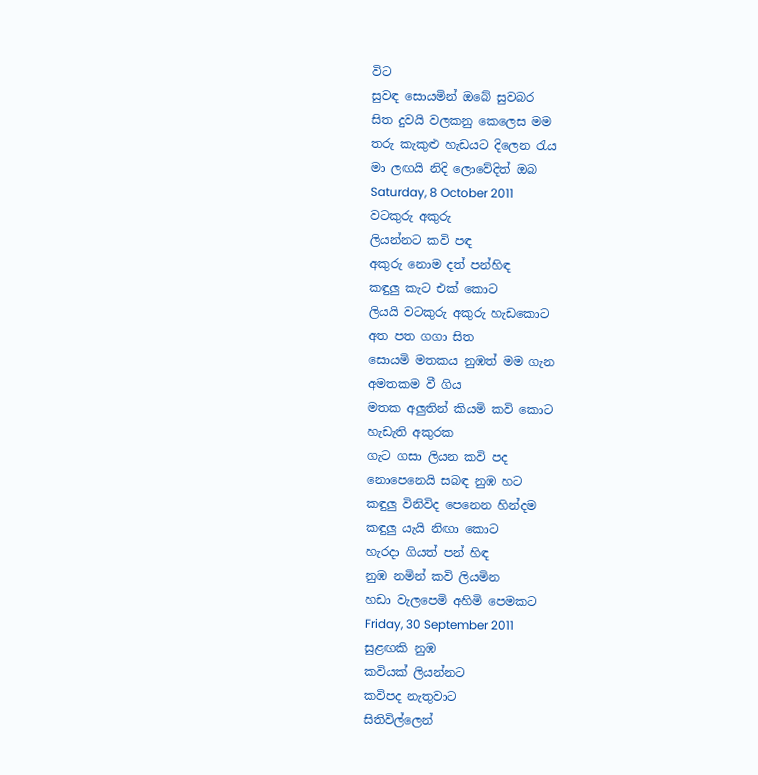විට
සුවඳ සොයමින් ඔබේ සුවබර
සිත දුවයි වලකනු කෙලෙස මම
තරු කැකුළු හැඩයට දිලෙන රැය
මා ලඟයි නිදි ලොවේදිත් ඔබ
Saturday, 8 October 2011
වටකුරු අකුරු
ලියන්නට කවි පඳ
අකුරු නොම දත් පන්හිඳ
කඳුලු කැට එක් කොට
ලියයි වටකුරු අකුරු හැඩකොට
අත පත ගගා සිත
සොයමි මතකය නුඹත් මම ගැන
අමතකම වී ගිය
මතක අලුතින් කියමි කවි කොට
හැඩැති අකුරක
ගැට ගසා ලියන කවි පද
නොපෙනෙයි සබඳ නුඹ හට
කඳුලු විනිවිද පෙනෙන හින්දම
කඳුලු යැයි නිඟා කොට
හැරදා ගියත් පන් හිඳ
නුඹ නමින් කවි ලියමින
හඩා වැලපෙමි අහිමි පෙමකට
Friday, 30 September 2011
සුළඟකි නුඹ
කවියක් ලියන්නට
කවිපද නැතුවාට
සිතිවිල්ලෙන්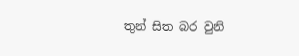තුන් සිත බර වුනි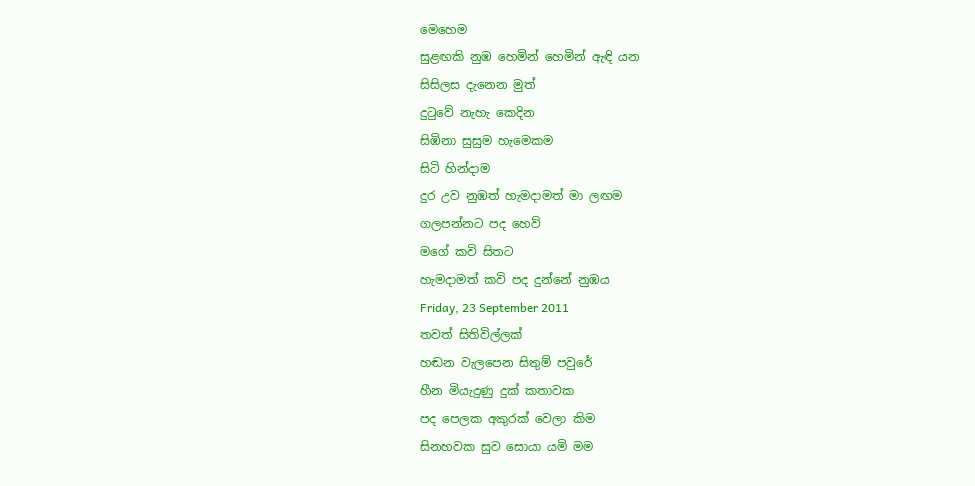මෙහෙම
සුළඟකි නුඹ හෙමින් හෙමින් ඇඳි යන
සිසිලස දැනෙන මුත්
දුටුවේ නැහැ කෙදින
සිඹිනා සුසුම හැමෙකම
සිටි හින්දාම
දුර උව නුඹත් හැමදාමත් මා ලඟම
ගලපන්නට පද හෙව්
මගේ කවි සිතට
හැමදාමත් කවි පද දුන්නේ නුඹය
Friday, 23 September 2011
තවත් සිතිවිල්ලක්
හඬන වැලපෙන සිතුම් පවුරේ
හීන මියැදුණු දුක් කතාවක
පද පෙලක අකුරක් වෙලා කිම
සිනහවක සුව සොයා යමි මම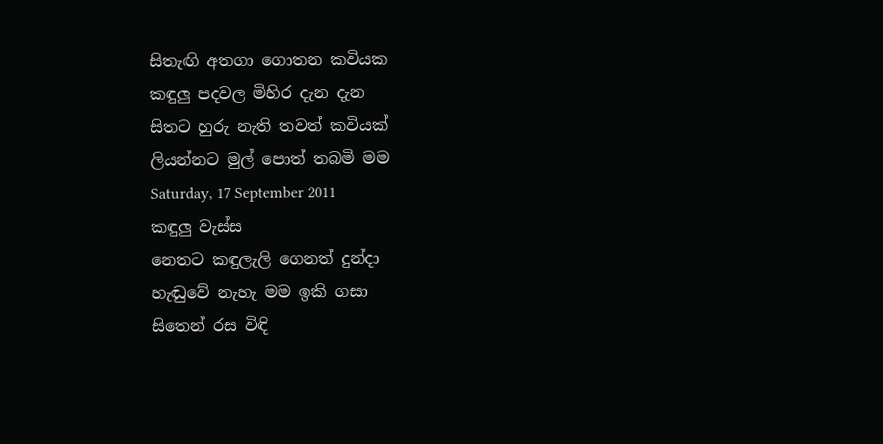සිතැඟි අතගා ගොතන කවියක
කඳුලු පදවල මිහිර දැන දැන
සිතට හුරු නැති තවත් කවියක්
ලියන්නට මුල් පොත් තබමි මම
Saturday, 17 September 2011
කඳුලු වැස්ස
නෙතට කඳුලැලි ගෙනත් දුන්දා
හැඬුවේ නැහැ මම ඉකි ගසා
සිතෙන් රස විඳි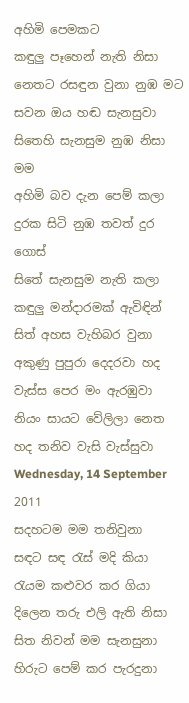අහිමි පෙමකට
කඳුලු පෑහෙන් නැති නිසා
නෙතට රසඳුන වුනා නුඹ මට
සවන ඔය හඬ සැනසුවා
සිතෙහි සැනසුම නුඹ නිසා මම
අහිමි බව දැන පෙම් කලා
දුරක සිටි නුඹ තවත් දුර ගොස්
සිතේ සැනසුම නැති කලා
කඳුලු මන්දාරමක් ඇවිඳින්
සිත් අහස වැහිබර වුනා
අකුණු පුපුරා දෙදරවා හද
වැස්ස පෙර මං ඇරඹුවා
නියං සායට වේලිලා නෙත
හද තනිව වැසි වැස්සුවා
Wednesday, 14 September 2011
සදහටම මම තනිවුනා
සඳට සඳ රැස් මදි කියා
රැයම කළුවර කර ගියා
දිලෙන තරු එලි ඇති නිසා
සිත නිවන් මම සැනසුනා
හිරුට පෙම් කර පැරදුනා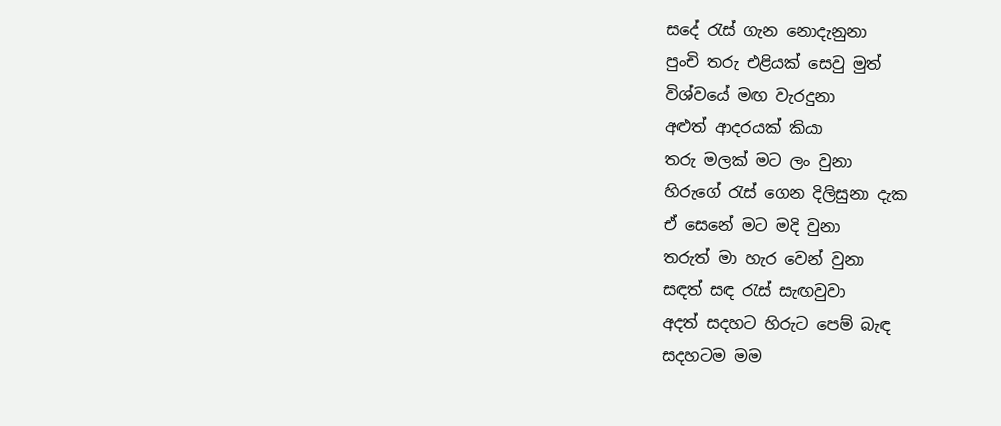සදේ රැස් ගැන නොදැනුනා
පුංචි තරු එළියක් සෙවු මුත්
විශ්වයේ මඟ වැරදුනා
අළුත් ආදරයක් කියා
තරු මලක් මට ලං වුනා
හිරුගේ රැස් ගෙන දිලිසුනා දැක
ඒ සෙනේ මට මදි වුනා
තරුත් මා හැර වෙන් වුනා
සඳත් සඳ රැස් සැඟවුවා
අදත් සදහට හිරුට පෙම් බැඳ
සදහටම මම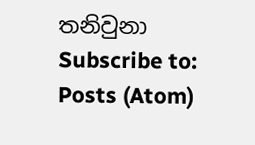තනිවුනා
Subscribe to:
Posts (Atom)